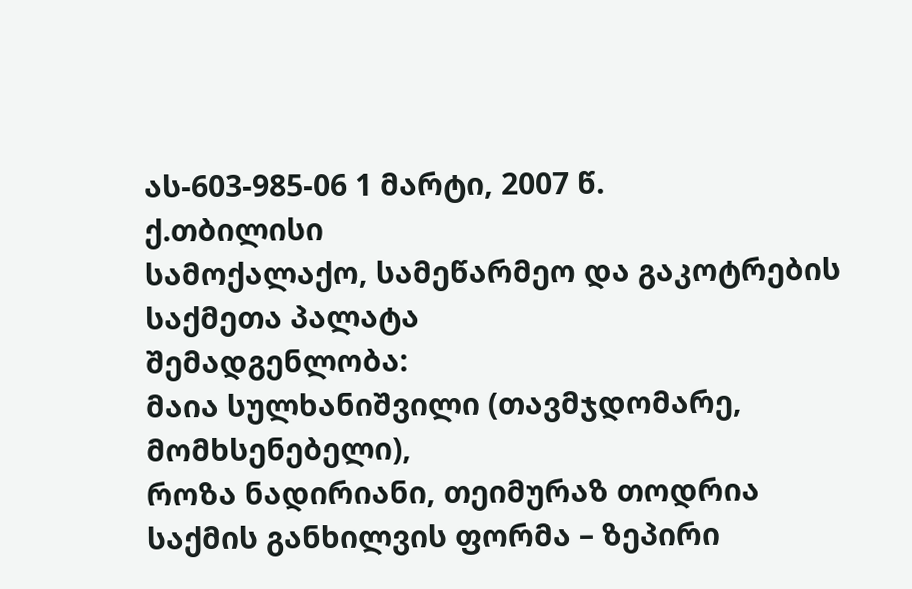ას-603-985-06 1 მარტი, 2007 წ.
ქ.თბილისი
სამოქალაქო, სამეწარმეო და გაკოტრების
საქმეთა პალატა
შემადგენლობა:
მაია სულხანიშვილი (თავმჯდომარე, მომხსენებელი),
როზა ნადირიანი, თეიმურაზ თოდრია
საქმის განხილვის ფორმა – ზეპირი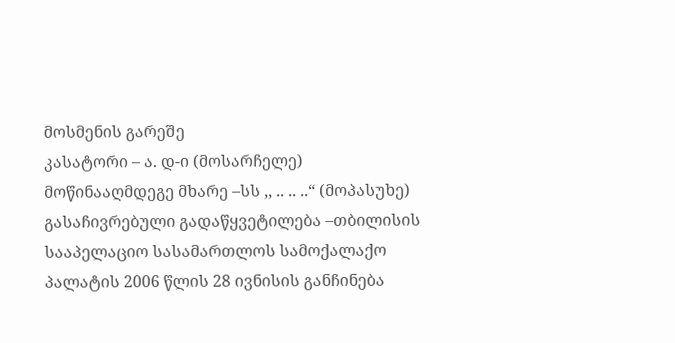მოსმენის გარეშე
კასატორი – ა. დ-ი (მოსარჩელე)
მოწინააღმდეგე მხარე –სს ,, .. .. ..“ (მოპასუხე)
გასაჩივრებული გადაწყვეტილება –თბილისის სააპელაციო სასამართლოს სამოქალაქო პალატის 2006 წლის 28 ივნისის განჩინება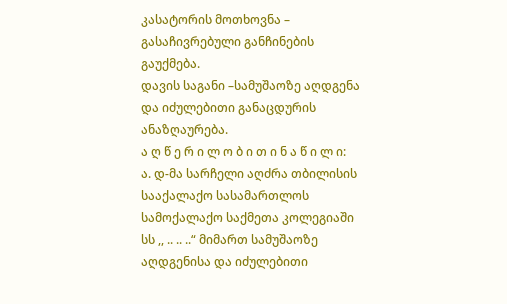კასატორის მოთხოვნა – გასაჩივრებული განჩინების გაუქმება.
დავის საგანი –სამუშაოზე აღდგენა და იძულებითი განაცდურის ანაზღაურება.
ა ღ წ ე რ ი ლ ო ბ ი თ ი ნ ა წ ი ლ ი:
ა. დ-მა სარჩელი აღძრა თბილისის სააქალაქო სასამართლოს სამოქალაქო საქმეთა კოლეგიაში სს ,, .. .. ..“ მიმართ სამუშაოზე აღდგენისა და იძულებითი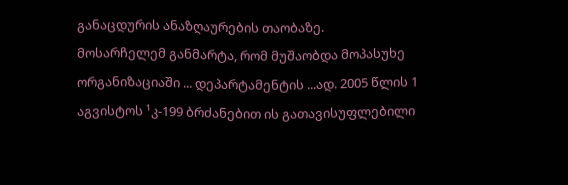განაცდურის ანაზღაურების თაობაზე.
მოსარჩელემ განმარტა, რომ მუშაობდა მოპასუხე ორგანიზაციაში ... დეპარტამენტის ...ად. 2005 წლის 1 აგვისტოს ¹კ-199 ბრძანებით ის გათავისუფლებილი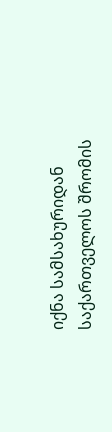იქნა სამსახურიდან საქართველოს შრომის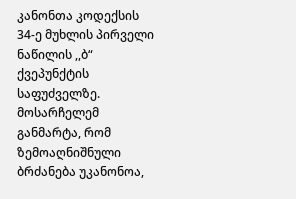კანონთა კოდექსის 34-ე მუხლის პირველი ნაწილის ,,ბ“ ქვეპუნქტის საფუძველზე.
მოსარჩელემ განმარტა, რომ ზემოაღნიშნული ბრძანება უკანონოა,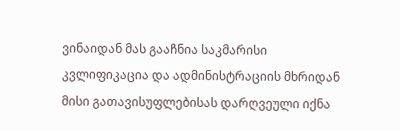ვინაიდან მას გააჩნია საკმარისი კვლიფიკაცია და ადმინისტრაციის მხრიდან მისი გათავისუფლებისას დარღვეული იქნა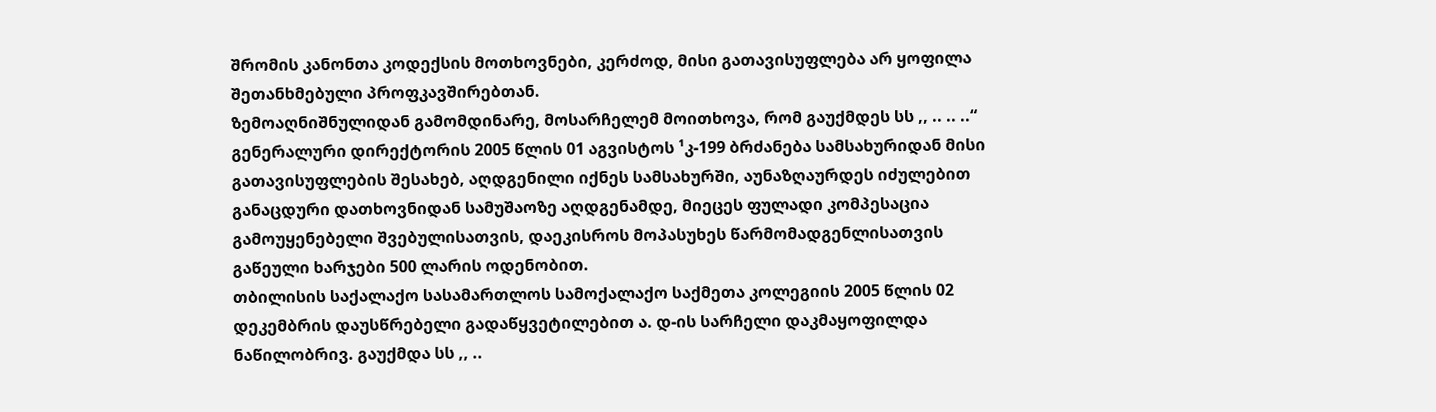შრომის კანონთა კოდექსის მოთხოვნები, კერძოდ, მისი გათავისუფლება არ ყოფილა შეთანხმებული პროფკავშირებთან.
ზემოაღნიშნულიდან გამომდინარე, მოსარჩელემ მოითხოვა, რომ გაუქმდეს სს ,, .. .. ..“ გენერალური დირექტორის 2005 წლის 01 აგვისტოს ¹კ-199 ბრძანება სამსახურიდან მისი გათავისუფლების შესახებ, აღდგენილი იქნეს სამსახურში, აუნაზღაურდეს იძულებით განაცდური დათხოვნიდან სამუშაოზე აღდგენამდე, მიეცეს ფულადი კომპესაცია გამოუყენებელი შვებულისათვის, დაეკისროს მოპასუხეს წარმომადგენლისათვის გაწეული ხარჯები 500 ლარის ოდენობით.
თბილისის საქალაქო სასამართლოს სამოქალაქო საქმეთა კოლეგიის 2005 წლის 02 დეკემბრის დაუსწრებელი გადაწყვეტილებით ა. დ-ის სარჩელი დაკმაყოფილდა ნაწილობრივ. გაუქმდა სს ,, ..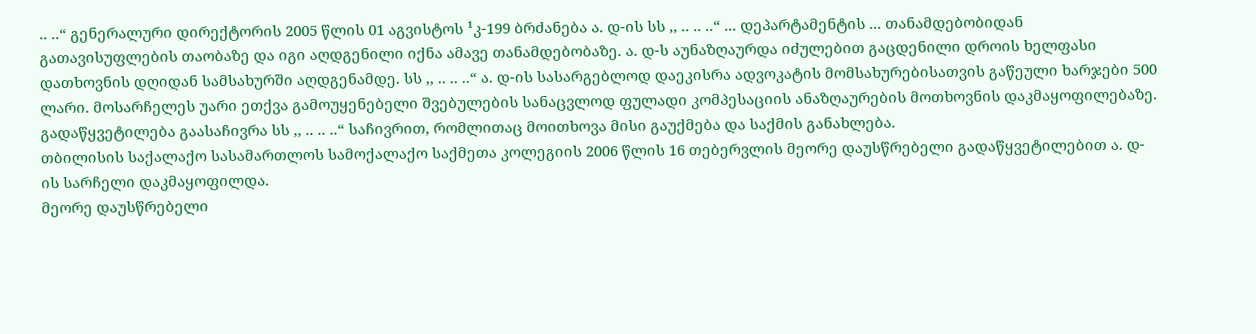.. ..“ გენერალური დირექტორის 2005 წლის 01 აგვისტოს ¹კ-199 ბრძანება ა. დ-ის სს ,, .. .. ..“ ... დეპარტამენტის ... თანამდებობიდან გათავისუფლების თაობაზე და იგი აღდგენილი იქნა ამავე თანამდებობაზე. ა. დ-ს აუნაზღაურდა იძულებით გაცდენილი დროის ხელფასი დათხოვნის დღიდან სამსახურში აღდგენამდე. სს ,, .. .. ..“ ა. დ-ის სასარგებლოდ დაეკისრა ადვოკატის მომსახურებისათვის გაწეული ხარჯები 500 ლარი. მოსარჩელეს უარი ეთქვა გამოუყენებელი შვებულების სანაცვლოდ ფულადი კომპესაციის ანაზღაურების მოთხოვნის დაკმაყოფილებაზე.
გადაწყვეტილება გაასაჩივრა სს ,, .. .. ..“ საჩივრით, რომლითაც მოითხოვა მისი გაუქმება და საქმის განახლება.
თბილისის საქალაქო სასამართლოს სამოქალაქო საქმეთა კოლეგიის 2006 წლის 16 თებერვლის მეორე დაუსწრებელი გადაწყვეტილებით ა. დ-ის სარჩელი დაკმაყოფილდა.
მეორე დაუსწრებელი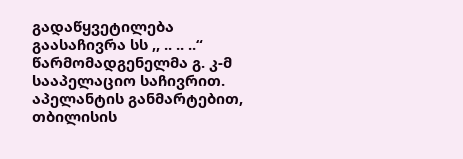გადაწყვეტილება გაასაჩივრა სს ,, .. .. ..“ წარმომადგენელმა გ. კ-მ სააპელაციო საჩივრით.
აპელანტის განმარტებით, თბილისის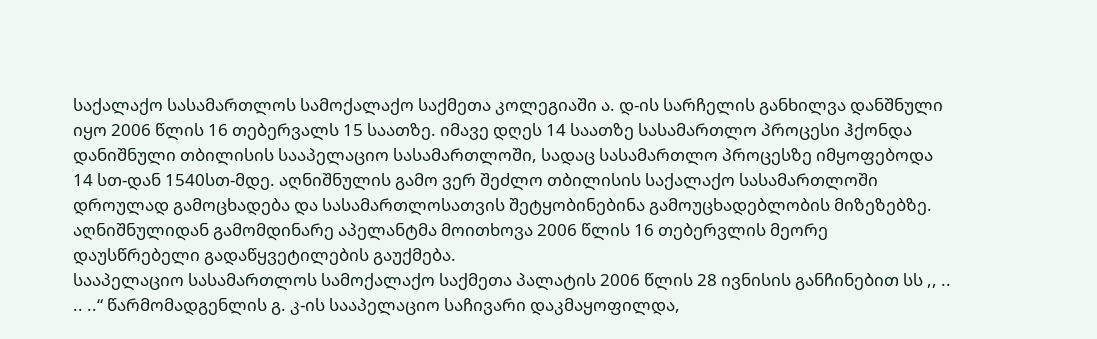საქალაქო სასამართლოს სამოქალაქო საქმეთა კოლეგიაში ა. დ-ის სარჩელის განხილვა დანშნული იყო 2006 წლის 16 თებერვალს 15 საათზე. იმავე დღეს 14 საათზე სასამართლო პროცესი ჰქონდა დანიშნული თბილისის სააპელაციო სასამართლოში, სადაც სასამართლო პროცესზე იმყოფებოდა 14 სთ-დან 1540სთ-მდე. აღნიშნულის გამო ვერ შეძლო თბილისის საქალაქო სასამართლოში დროულად გამოცხადება და სასამართლოსათვის შეტყობინებინა გამოუცხადებლობის მიზეზებზე. აღნიშნულიდან გამომდინარე აპელანტმა მოითხოვა 2006 წლის 16 თებერვლის მეორე დაუსწრებელი გადაწყვეტილების გაუქმება.
სააპელაციო სასამართლოს სამოქალაქო საქმეთა პალატის 2006 წლის 28 ივნისის განჩინებით სს ,, .. .. ..“ წარმომადგენლის გ. კ-ის სააპელაციო საჩივარი დაკმაყოფილდა,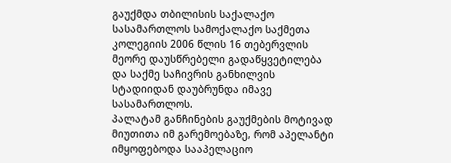გაუქმდა თბილისის საქალაქო სასამართლოს სამოქალაქო საქმეთა კოლეგიის 2006 წლის 16 თებერვლის მეორე დაუსწრებელი გადაწყვეტილება და საქმე საჩივრის განხილვის სტადიიდან დაუბრუნდა იმავე სასამართლოს.
პალატამ განჩინების გაუქმების მოტივად მიუთითა იმ გარემოებაზე, რომ აპელანტი იმყოფებოდა სააპელაციო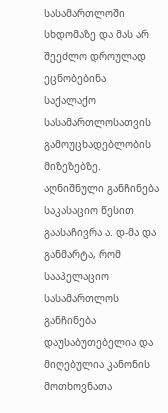სასამართლოში სხდომაზე და მას არ შეეძლო დროულად ეცნობებინა საქალაქო სასამართლოსათვის გამოუცხადებლობის მიზეზებზე.
აღნიშნული განჩინება საკასაციო წესით გაასაჩივრა ა. დ-მა და განმარტა, რომ სააპელაციო სასამართლოს განჩინება დაუსაბუთებელია და მიღებულია კანონის მოთხოვნათა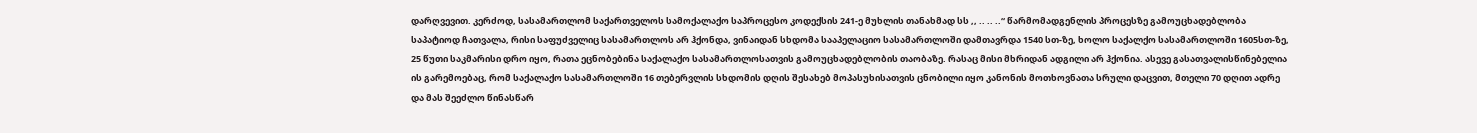დარღვევით. კერძოდ, სასამართლომ საქართველოს სამოქალაქო საპროცესო კოდექსის 241-ე მუხლის თანახმად სს ,, .. .. ..“ წარმომადგენლის პროცესზე გამოუცხადებლობა საპატიოდ ჩათვალა, რისი საფუძველიც სასამართლოს არ ჰქონდა, ვინაიდან სხდომა სააპელაციო სასამართლოში დამთავრდა 1540 სთ-ზე, ხოლო საქალქო სასამართლოში 1605სთ-ზე, 25 წუთი საკმარისი დრო იყო, რათა ეცნობებინა საქალაქო სასამართლოსათვის გამოუცხადებლობის თაობაზე. რასაც მისი მხრიდან ადგილი არ ჰქონია. ასევე გასათვალისწინებელია ის გარემოებაც, რომ საქალაქო სასამართლოში 16 თებერვლის სხდომის დღის შესახებ მოპასუხისათვის ცნობილი იყო კანონის მოთხოვნათა სრული დაცვით, მთელი 70 დღით ადრე და მას შეეძლო წინასწარ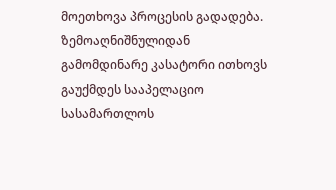მოეთხოვა პროცესის გადადება.
ზემოაღნიშნულიდან გამომდინარე კასატორი ითხოვს გაუქმდეს სააპელაციო სასამართლოს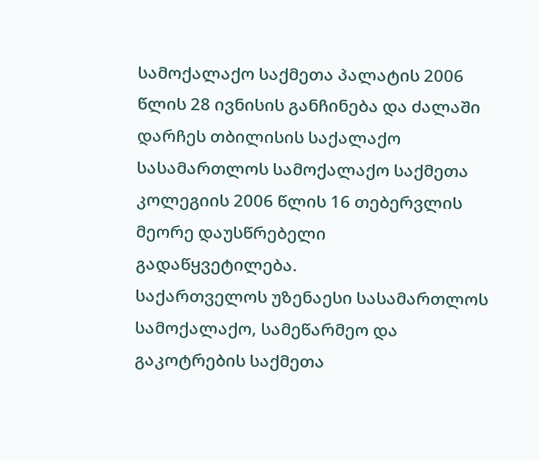სამოქალაქო საქმეთა პალატის 2006 წლის 28 ივნისის განჩინება და ძალაში დარჩეს თბილისის საქალაქო სასამართლოს სამოქალაქო საქმეთა კოლეგიის 2006 წლის 16 თებერვლის მეორე დაუსწრებელი გადაწყვეტილება.
საქართველოს უზენაესი სასამართლოს სამოქალაქო, სამეწარმეო და გაკოტრების საქმეთა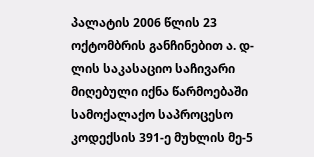პალატის 2006 წლის 23 ოქტომბრის განჩინებით ა. დ-ლის საკასაციო საჩივარი მიღებული იქნა წარმოებაში სამოქალაქო საპროცესო კოდექსის 391-ე მუხლის მე-5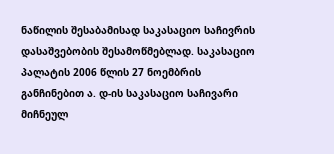ნაწილის შესაბამისად საკასაციო საჩივრის დასაშვებობის შესამოწმებლად. საკასაციო პალატის 2006 წლის 27 ნოემბრის განჩინებით ა. დ-ის საკასაციო საჩივარი მიჩნეულ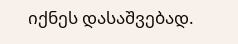იქნეს დასაშვებად.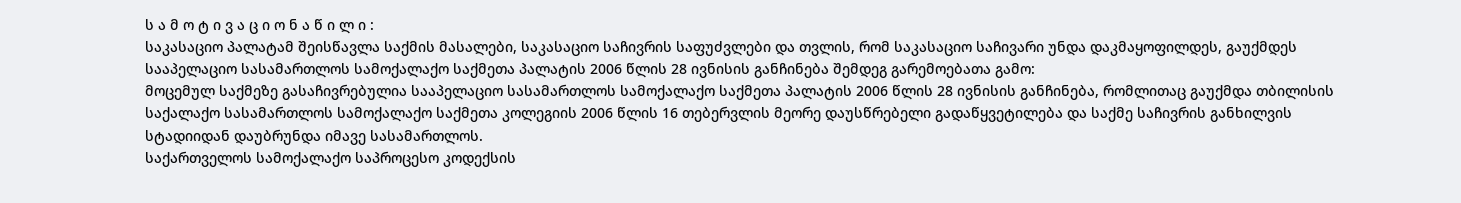ს ა მ ო ტ ი ვ ა ც ი ო ნ ა წ ი ლ ი :
საკასაციო პალატამ შეისწავლა საქმის მასალები, საკასაციო საჩივრის საფუძვლები და თვლის, რომ საკასაციო საჩივარი უნდა დაკმაყოფილდეს, გაუქმდეს სააპელაციო სასამართლოს სამოქალაქო საქმეთა პალატის 2006 წლის 28 ივნისის განჩინება შემდეგ გარემოებათა გამო:
მოცემულ საქმეზე გასაჩივრებულია სააპელაციო სასამართლოს სამოქალაქო საქმეთა პალატის 2006 წლის 28 ივნისის განჩინება, რომლითაც გაუქმდა თბილისის საქალაქო სასამართლოს სამოქალაქო საქმეთა კოლეგიის 2006 წლის 16 თებერვლის მეორე დაუსწრებელი გადაწყვეტილება და საქმე საჩივრის განხილვის სტადიიდან დაუბრუნდა იმავე სასამართლოს.
საქართველოს სამოქალაქო საპროცესო კოდექსის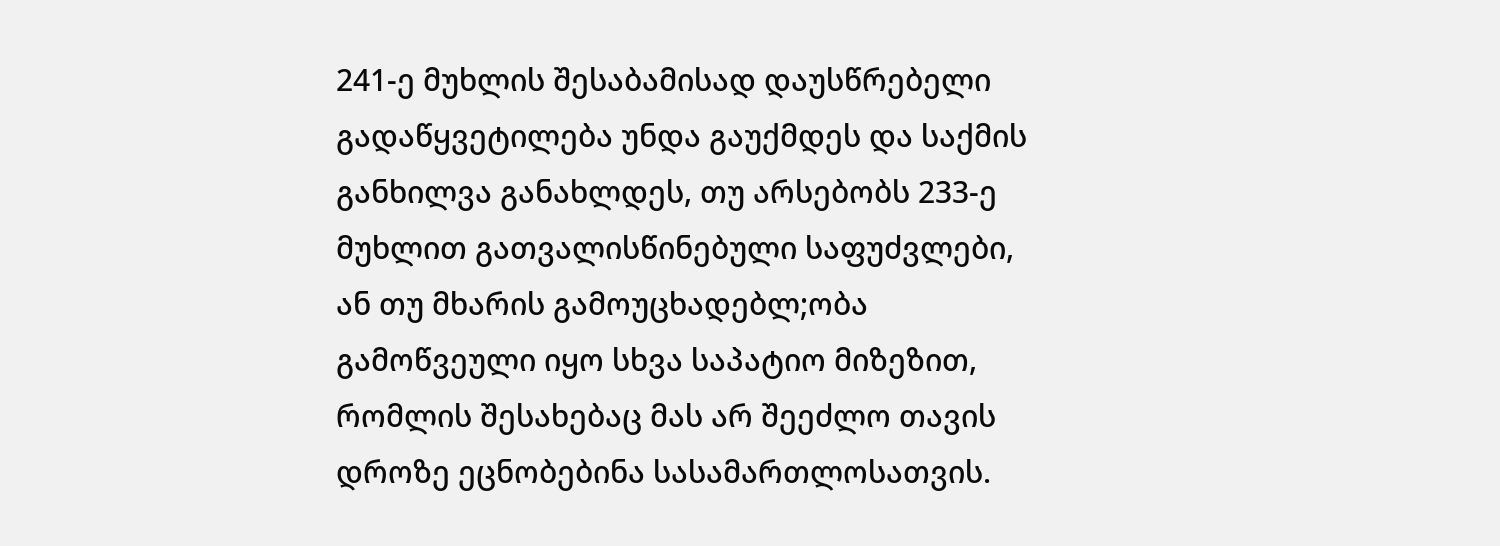241-ე მუხლის შესაბამისად დაუსწრებელი გადაწყვეტილება უნდა გაუქმდეს და საქმის განხილვა განახლდეს, თუ არსებობს 233-ე მუხლით გათვალისწინებული საფუძვლები, ან თუ მხარის გამოუცხადებლ;ობა გამოწვეული იყო სხვა საპატიო მიზეზით, რომლის შესახებაც მას არ შეეძლო თავის დროზე ეცნობებინა სასამართლოსათვის.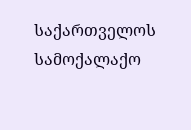საქართველოს სამოქალაქო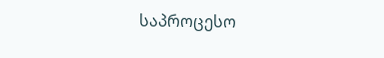საპროცესო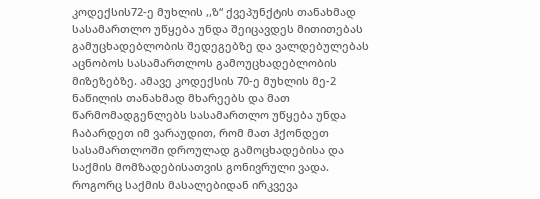კოდექსის72-ე მუხლის ,,ზ“ ქვეპუნქტის თანახმად სასამართლო უწყება უნდა შეიცავდეს მითითებას გამუცხადებლობის შედეგებზე და ვალდებულებას აცნობოს სასამართლოს გამოუცხადებლობის მიზეზებზე. ამავე კოდექსის 70-ე მუხლის მე-2 ნაწილის თანახმად მხარეებს და მათ წარმომადგენლებს სასამართლო უწყება უნდა ჩაბარდეთ იმ ვარაუდით, რომ მათ ჰქონდეთ სასამართლოში დროულად გამოცხადებისა და საქმის მომზადებისათვის გონივრული ვადა.
როგორც საქმის მასალებიდან ირკვევა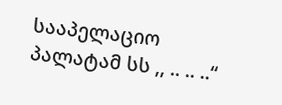სააპელაციო პალატამ სს ,, .. .. ..“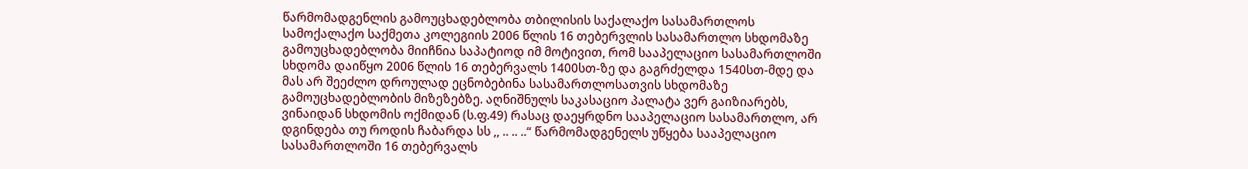წარმომადგენლის გამოუცხადებლობა თბილისის საქალაქო სასამართლოს სამოქალაქო საქმეთა კოლეგიის 2006 წლის 16 თებერვლის სასამართლო სხდომაზე გამოუცხადებლობა მიიჩნია საპატიოდ იმ მოტივით, რომ სააპელაციო სასამართლოში სხდომა დაიწყო 2006 წლის 16 თებერვალს 1400სთ-ზე და გაგრძელდა 1540სთ-მდე და მას არ შეეძლო დროულად ეცნობებინა სასამართლოსათვის სხდომაზე გამოუცხადებლობის მიზეზებზე. აღნიშნულს საკასაციო პალატა ვერ გაიზიარებს, ვინაიდან სხდომის ოქმიდან (ს.ფ.49) რასაც დაეყრდნო სააპელაციო სასამართლო, არ დგინდება თუ როდის ჩაბარდა სს ,, .. .. ..“ წარმომადგენელს უწყება სააპელაციო სასამართლოში 16 თებერვალს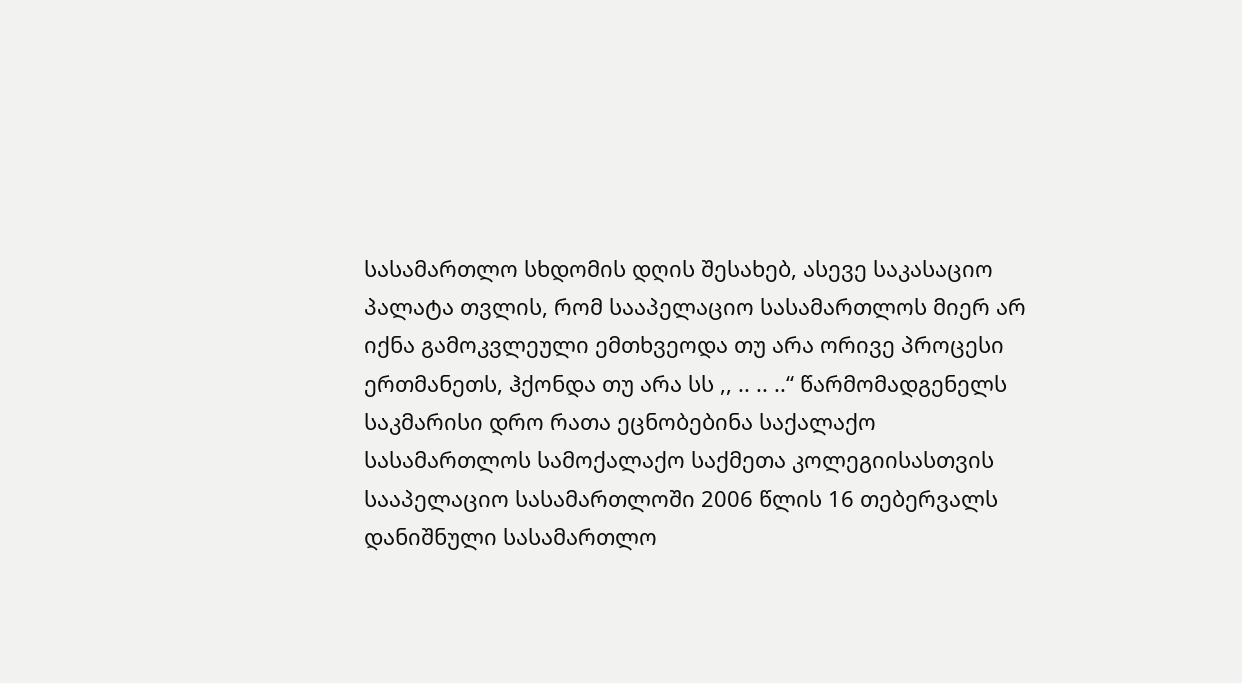სასამართლო სხდომის დღის შესახებ, ასევე საკასაციო პალატა თვლის, რომ სააპელაციო სასამართლოს მიერ არ იქნა გამოკვლეული ემთხვეოდა თუ არა ორივე პროცესი ერთმანეთს, ჰქონდა თუ არა სს ,, .. .. ..“ წარმომადგენელს საკმარისი დრო რათა ეცნობებინა საქალაქო სასამართლოს სამოქალაქო საქმეთა კოლეგიისასთვის სააპელაციო სასამართლოში 2006 წლის 16 თებერვალს დანიშნული სასამართლო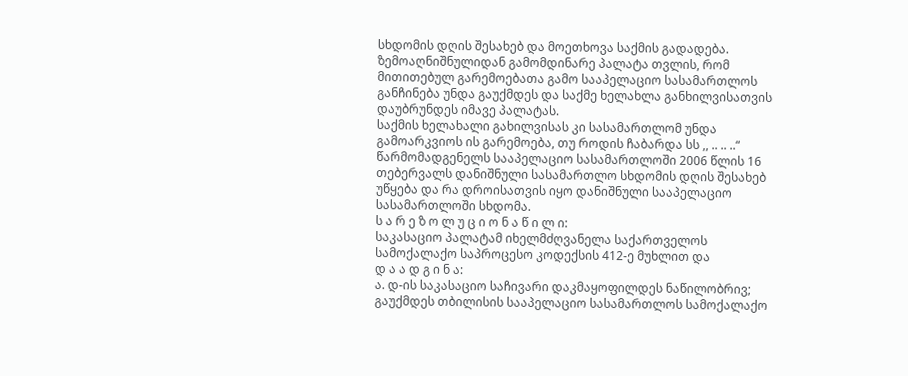სხდომის დღის შესახებ და მოეთხოვა საქმის გადადება.
ზემოაღნიშნულიდან გამომდინარე პალატა თვლის, რომ მითითებულ გარემოებათა გამო სააპელაციო სასამართლოს განჩინება უნდა გაუქმდეს და საქმე ხელახლა განხილვისათვის დაუბრუნდეს იმავე პალატას.
საქმის ხელახალი გახილვისას კი სასამართლომ უნდა გამოარკვიოს ის გარემოება, თუ როდის ჩაბარდა სს ,, .. .. ..“ წარმომადგენელს სააპელაციო სასამართლოში 2006 წლის 16 თებერვალს დანიშნული სასამართლო სხდომის დღის შესახებ უწყება და რა დროისათვის იყო დანიშნული სააპელაციო სასამართლოში სხდომა.
ს ა რ ე ზ ო ლ უ ც ი ო ნ ა წ ი ლ ი:
საკასაციო პალატამ იხელმძღვანელა საქართველოს სამოქალაქო საპროცესო კოდექსის 412-ე მუხლით და
დ ა ა დ გ ი ნ ა:
ა. დ-ის საკასაციო საჩივარი დაკმაყოფილდეს ნაწილობრივ;
გაუქმდეს თბილისის სააპელაციო სასამართლოს სამოქალაქო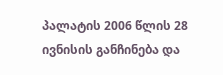პალატის 2006 წლის 28 ივნისის განჩინება და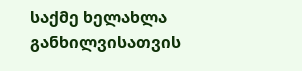საქმე ხელახლა განხილვისათვის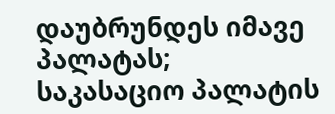დაუბრუნდეს იმავე პალატას;
საკასაციო პალატის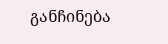განჩინება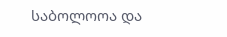საბოლოოა და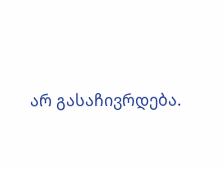არ გასაჩივრდება.